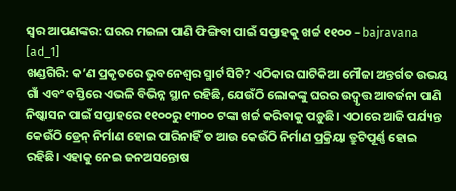ସ୍ବର ଆପଣଙ୍କର: ଘରର ମଇଳା ପାଣି ଫିଙ୍ଗିବା ପାଇଁ ସପ୍ତାହକୁ ଖର୍ଚ୍ଚ ୧୧୦୦ – bajravana
[ad_1]
ଖଣ୍ଡଗିରି: କ’ଣ ପ୍ରକୃତରେ ଭୁବନେଶ୍ବର ସ୍ମାର୍ଟ ସିଟି? ଏଠିକାର ଘାଟିକିଆ ମୌଜା ଅନ୍ତର୍ଗତ ଉଭୟ ଗାଁ ଏବଂ ବସ୍ତିରେ ଏଭଳି ବିଭିନ୍ନ ସ୍ଥାନ ରହିଛି, ଯେଉଁଠି ଲୋକଙ୍କୁ ଘରର ଉଦ୍ବୃତ୍ତ ଆବର୍ଜନା ପାଣି ନିଷ୍କାସନ ପାଇଁ ସପ୍ତାହରେ ୧୧୦୦ରୁ ୧୩୦୦ ଟଙ୍କା ଖର୍ଚ୍ଚ କରିବାକୁ ପଡ଼ୁଛି। ଏଠାରେ ଆଜି ପର୍ଯ୍ୟନ୍ତ କେଉଁଠି ଡ୍ରେନ୍ ନିର୍ମାଣ ହୋଇ ପାରିନାହିଁ ତ ଆଉ କେଉଁଠି ନିର୍ମାଣ ପ୍ରକ୍ରିୟା ତ୍ରୁଟିପୂର୍ଣ୍ଣ ହୋଇ ରହିଛି। ଏହାକୁ ନେଇ ଜନଅସନ୍ତୋଷ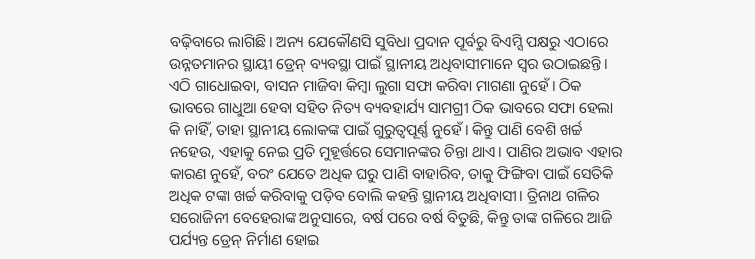ବଢ଼ିବାରେ ଲାଗିଛି। ଅନ୍ୟ ଯେକୌଣସି ସୁବିଧା ପ୍ରଦାନ ପୂର୍ବରୁ ବିଏମ୍ସି ପକ୍ଷରୁ ଏଠାରେ ଉନ୍ନତମାନର ସ୍ଥାୟୀ ଡ୍ରେନ୍ ବ୍ୟବସ୍ଥା ପାଇଁ ସ୍ଥାନୀୟ ଅଧିବାସୀମାନେ ସ୍ବର ଉଠାଇଛନ୍ତି।
ଏଠି ଗାଧୋଇବା, ବାସନ ମାଜିବା କିମ୍ବା ଲୁଗା ସଫା କରିବା ମାଗଣା ନୁହେଁ। ଠିକ ଭାବରେ ଗାଧୁଆ ହେବା ସହିତ ନିତ୍ୟ ବ୍ୟବହାର୍ଯ୍ୟ ସାମଗ୍ରୀ ଠିକ ଭାବରେ ସଫା ହେଲା କି ନାହିଁ, ତାହା ସ୍ଥାନୀୟ ଲୋକଙ୍କ ପାଇଁ ଗୁରୁତ୍ବପୂର୍ଣ୍ଣ ନୁହେଁ। କିନ୍ତୁ ପାଣି ବେଶି ଖର୍ଚ୍ଚ ନହେଉ, ଏହାକୁ ନେଇ ପ୍ରତି ମୁହୂର୍ତ୍ତରେ ସେମାନଙ୍କର ଚିନ୍ତା ଥାଏ। ପାଣିର ଅଭାବ ଏହାର କାରଣ ନୁହେଁ, ବରଂ ଯେତେ ଅଧିକ ଘରୁ ପାଣି ବାହାରିବ, ତାକୁ ଫିଙ୍ଗିବା ପାଇଁ ସେତିକି ଅଧିକ ଟଙ୍କା ଖର୍ଚ୍ଚ କରିବାକୁ ପଡ଼ିବ ବୋଲି କହନ୍ତି ସ୍ଥାନୀୟ ଅଧିବାସୀ। ତ୍ରିନାଥ ଗଳିର ସରୋଜିନୀ ବେହେରାଙ୍କ ଅନୁସାରେ, ବର୍ଷ ପରେ ବର୍ଷ ବିତୁଛି, କିନ୍ତୁ ତାଙ୍କ ଗଳିରେ ଆଜି ପର୍ଯ୍ୟନ୍ତ ଡ୍ରେନ୍ ନିର୍ମାଣ ହୋଇ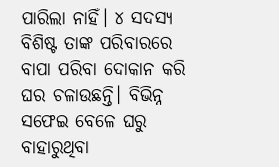ପାରିଲା ନାହିଁ। ୪ ସଦସ୍ୟ ବିଶିଷ୍ଟ ତାଙ୍କ ପରିବାରରେ ବାପା ପରିବା ଦୋକାନ କରି ଘର ଚଳାଉଛନ୍ତି। ବିଭିନ୍ନ ସଫେଇ ବେଳେ ଘରୁ ବାହାରୁଥିବା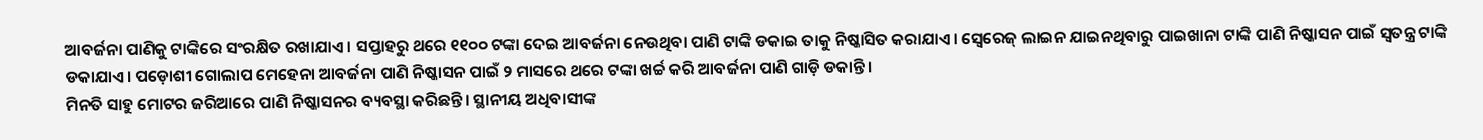ଆବର୍ଜନା ପାଣିକୁ ଟାଙ୍କିରେ ସଂରକ୍ଷିତ ରଖାଯାଏ। ସପ୍ତାହରୁ ଥରେ ୧୧୦୦ ଟଙ୍କା ଦେଇ ଆବର୍ଜନା ନେଉଥିବା ପାଣି ଟାଙ୍କି ଡକାଇ ତାକୁ ନିଷ୍କାସିତ କରାଯାଏ। ସ୍ବେରେଜ୍ ଲାଇନ ଯାଇନଥିବାରୁ ପାଇଖାନା ଟାଙ୍କି ପାଣି ନିଷ୍କାସନ ପାଇଁ ସ୍ବତନ୍ତ୍ର ଟାଙ୍କି ଡକାଯାଏ। ପଡ଼ୋଶୀ ଗୋଲାପ ମେହେନା ଆବର୍ଜନା ପାଣି ନିଷ୍କାସନ ପାଇଁ ୨ ମାସରେ ଥରେ ଟଙ୍କା ଖର୍ଚ୍ଚ କରି ଆବର୍ଜନା ପାଣି ଗାଡ଼ି ଡକାନ୍ତି।
ମିନତି ସାହୁ ମୋଟର ଜରିଆରେ ପାଣି ନିଷ୍କାସନର ବ୍ୟବସ୍ଥା କରିଛନ୍ତି। ସ୍ଥାନୀୟ ଅଧିବାସୀଙ୍କ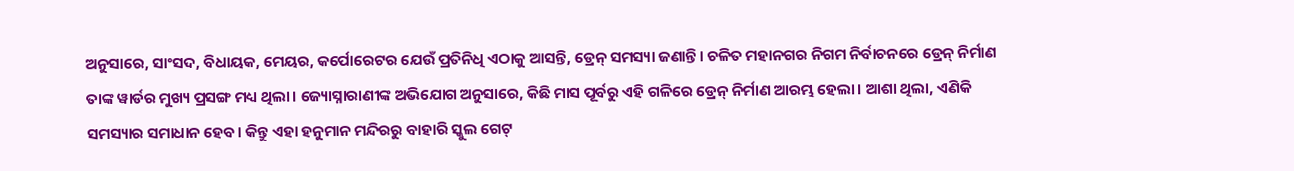ଅନୁସାରେ, ସାଂସଦ, ବିଧାୟକ, ମେୟର, କର୍ପୋରେଟର ଯେଉଁ ପ୍ରତିନିଧି ଏଠାକୁ ଆସନ୍ତି, ଡ୍ରେନ୍ ସମସ୍ୟା ଜଣାନ୍ତି। ଚଳିତ ମହାନଗର ନିଗମ ନିର୍ବାଚନରେ ଡ୍ରେନ୍ ନିର୍ମାଣ ତାଙ୍କ ୱାର୍ଡର ମୁଖ୍ୟ ପ୍ରସଙ୍ଗ ମଧ୍ୟ ଥିଲା। ଜ୍ୟୋସ୍ନାରାଣୀଙ୍କ ଅଭିଯୋଗ ଅନୁସାରେ, କିଛି ମାସ ପୂର୍ବରୁ ଏହି ଗଳିରେ ଡ୍ରେନ୍ ନିର୍ମାଣ ଆରମ୍ଭ ହେଲା। ଆଶା ଥିଲା, ଏଣିକି ସମସ୍ୟାର ସମାଧାନ ହେବ। କିନ୍ତୁ ଏହା ହନୁମାନ ମନ୍ଦିରରୁ ବାହାରି ସ୍କୁଲ ଗେଟ୍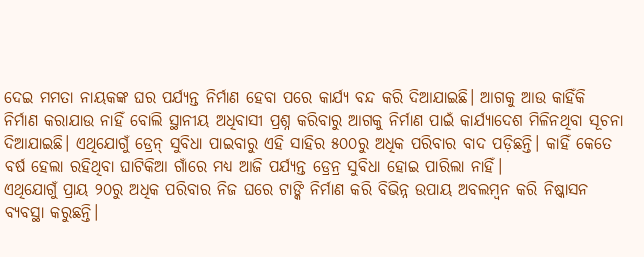ଦେଇ ମମତା ନାୟକଙ୍କ ଘର ପର୍ଯ୍ୟନ୍ତ ନିର୍ମାଣ ହେବା ପରେ କାର୍ଯ୍ୟ ବନ୍ଦ କରି ଦିଆଯାଇଛି। ଆଗକୁ ଆଉ କାହିଁକି ନିର୍ମାଣ କରାଯାଉ ନାହିଁ ବୋଲି ସ୍ଥାନୀୟ ଅଧିବାସୀ ପ୍ରଶ୍ନ କରିବାରୁ ଆଗକୁ ନିର୍ମାଣ ପାଇଁ କାର୍ଯ୍ୟାଦେଶ ମିଳିନଥିବା ସୂଚନା ଦିଆଯାଇଛି। ଏଥିଯୋଗୁଁ ଡ୍ରେନ୍ ସୁବିଧା ପାଇବାରୁ ଏହି ସାହିର ୫୦୦ରୁ ଅଧିକ ପରିବାର ବାଦ ପଡ଼ିଛନ୍ତି। କାହିଁ କେତେ ବର୍ଷ ହେଲା ରହିଥିବା ଘାଟିକିଆ ଗାଁରେ ମଧ୍ୟ ଆଜି ପର୍ଯ୍ୟନ୍ତ ଡ୍ରେନ୍ର ସୁବିଧା ହୋଇ ପାରିଲା ନାହିଁ।
ଏଥିଯୋଗୁଁ ପ୍ରାୟ ୨୦ରୁ ଅଧିକ ପରିବାର ନିଜ ଘରେ ଟାଙ୍କି ନିର୍ମାଣ କରି ବିଭିନ୍ନ ଉପାୟ ଅବଲମ୍ବନ କରି ନିଷ୍କାସନ ବ୍ୟବସ୍ଥା କରୁଛନ୍ତି।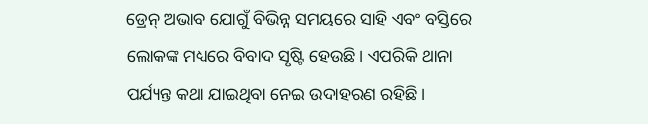ଡ୍ରେନ୍ ଅଭାବ ଯୋଗୁଁ ବିଭିନ୍ନ ସମୟରେ ସାହି ଏବଂ ବସ୍ତିରେ ଲୋକଙ୍କ ମଧ୍ୟରେ ବିବାଦ ସୃଷ୍ଟି ହେଉଛି। ଏପରିକି ଥାନା ପର୍ଯ୍ୟନ୍ତ କଥା ଯାଇଥିବା ନେଇ ଉଦାହରଣ ରହିଛି।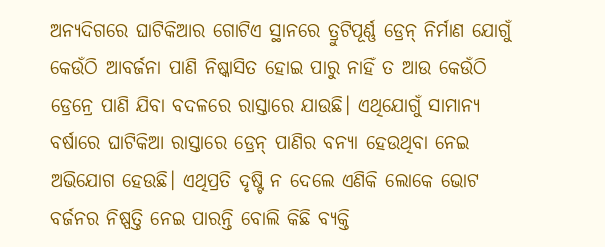ଅନ୍ୟଦିଗରେ ଘାଟିକିଆର ଗୋଟିଏ ସ୍ଥାନରେ ତ୍ରୁଟିପୂର୍ଣ୍ଣ ଡ୍ରେନ୍ ନିର୍ମାଣ ଯୋଗୁଁ କେଉଁଠି ଆବର୍ଜନା ପାଣି ନିଷ୍କାସିତ ହୋଇ ପାରୁ ନାହିଁ ତ ଆଉ କେଉଁଠି ଡ୍ରେନ୍ରେ ପାଣି ଯିବା ବଦଳରେ ରାସ୍ତାରେ ଯାଉଛି। ଏଥିଯୋଗୁଁ ସାମାନ୍ୟ ବର୍ଷାରେ ଘାଟିକିଆ ରାସ୍ତାରେ ଡ୍ରେନ୍ ପାଣିର ବନ୍ୟା ହେଉଥିବା ନେଇ ଅଭିଯୋଗ ହେଉଛି। ଏଥିପ୍ରତି ଦୃଷ୍ଟି ନ ଦେଲେ ଏଣିକି ଲୋକେ ଭୋଟ ବର୍ଜନର ନିଷ୍ପତ୍ତି ନେଇ ପାରନ୍ତି ବୋଲି କିଛି ବ୍ୟକ୍ତି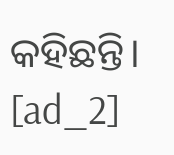କହିଛନ୍ତି।
[ad_2]